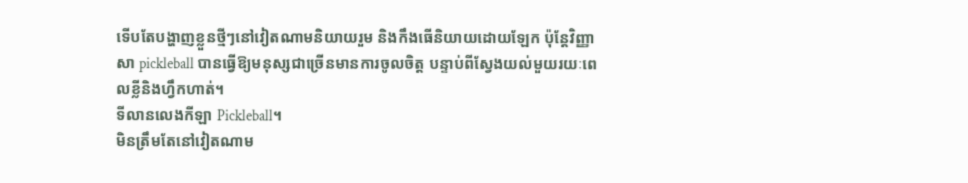ទើបតែបង្ហាញខ្លួនថ្មីៗនៅវៀតណាមនិយាយរួម និងកឹងធើនិយាយដោយឡែក ប៉ុន្តែវិញ្ញាសា pickleball បានធ្វើឱ្យមនុស្សជាច្រើនមានការចូលចិត្ត បន្ទាប់ពីស្វែងយល់មួយរយៈពេលខ្លីនិងហ្វឹកហាត់។
ទីលានលេងកីឡា Pickleball។
មិនត្រឹមតែនៅវៀតណាម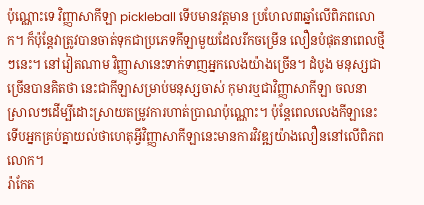ប៉ុណ្ណោះទេ វិញ្ញាសាកីឡា pickleball ទើបមានវត្តមាន ប្រហែល៣ឆ្នាំលើពិភពលោក។ ក៏ប៉ុន្តែវាត្រូវបានចាត់ទុកជាប្រភេទកីឡាមួយដែលរីកចម្រើន លឿនបំផុតនាពេលថ្មីៗនេះ។ នៅវៀតណាម វិញ្ញាសានេះទាក់ទាញអ្នកលេងយ៉ាងច្រើន។ ដំបូង មនុស្សជាច្រើនបានគិតថា នេះជាកីឡាសម្រាប់មនុស្សចាស់ កុមារឬជាវិញ្ញាសាកីឡា ចលនាស្រាលៗដើម្បីដោះស្រាយតម្រូវការហាត់ប្រាណប៉ុណ្ណោះ។ ប៉ុន្តែពេលលេងកីឡានេះ ទើបអ្នកគ្រប់គ្នាយល់ថាហេតុអ្វីវិញ្ញាសាកីឡានេះមានការវិវឌ្ឍយ៉ាងលឿននៅលើពិភពលោក។
រ៉ាកែត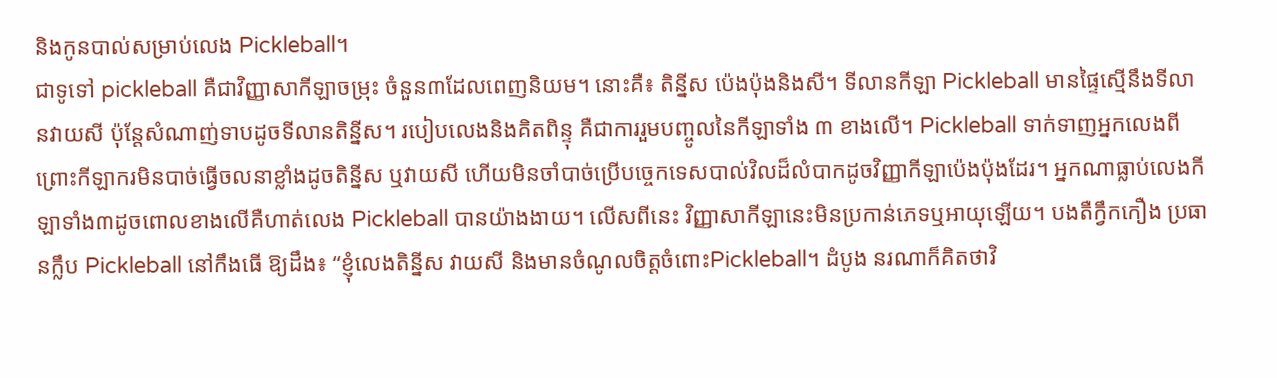និងកូនបាល់សម្រាប់លេង Pickleball។
ជាទូទៅ pickleball គឺជាវិញ្ញាសាកីឡាចម្រុះ ចំនួន៣ដែលពេញនិយម។ នោះគឺ៖ តិន្នីស ប៉េងប៉ុងនិងសី។ ទីលានកីឡា Pickleball មានផ្ទៃស្មើនឹងទីលានវាយសី ប៉ុន្តែសំណាញ់ទាបដូចទីលានតិន្នីស។ របៀបលេងនិងគិតពិន្ទុ គឺជាការរួមបញ្ចូលនៃកីឡាទាំង ៣ ខាងលើ។ Pickleball ទាក់ទាញអ្នកលេងពីព្រោះកីឡាករមិនបាច់ធ្វើចលនាខ្លាំងដូចតិន្នីស ឬវាយសី ហើយមិនចាំបាច់ប្រើបច្ចេកទេសបាល់វិលដ៏លំបាកដូចវិញ្ញាកីឡាប៉េងប៉ុងដែរ។ អ្នកណាធ្លាប់លេងកីឡាទាំង៣ដូចពោលខាងលើគឺហាត់លេង Pickleball បានយ៉ាងងាយ។ លើសពីនេះ វិញ្ញាសាកីឡានេះមិនប្រកាន់ភេទឬអាយុឡើយ។ បងតឺក្វឹកកឿង ប្រធានក្លឹប Pickleball នៅកឹងធើ ឱ្យដឹង៖ “ខ្ញុំលេងតិន្នីស វាយសី និងមានចំណូលចិត្តចំពោះPickleball។ ដំបូង នរណាក៏គិតថាវិ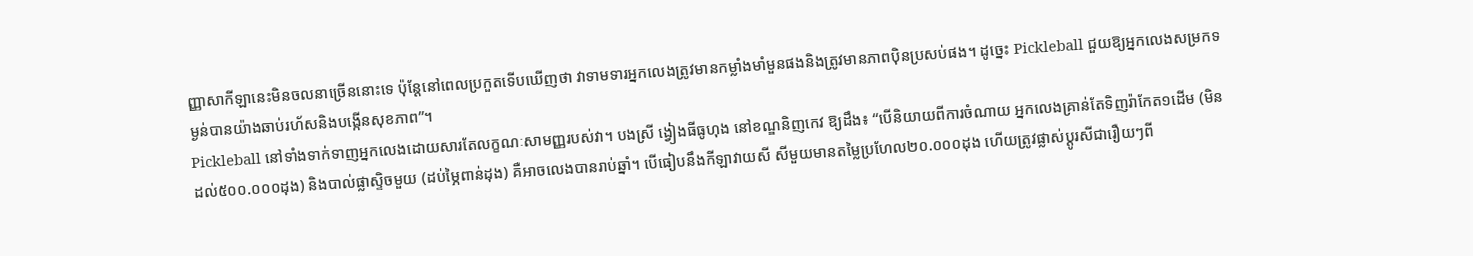ញ្ញាសាកីឡានេះមិនចលនាច្រើននោះទេ ប៉ុន្តែនៅពេលប្រកួតទើបឃើញថា វាទាមទារអ្នកលេងត្រូវមានកម្លាំងមាំមួនផងនិងត្រូវមានភាពប៉ិនប្រសប់ផង។ ដូច្នេះ Pickleball ជួយឱ្យអ្នកលេងសម្រកទម្ងន់បានយ៉ាងឆាប់រហ័សនិងបង្កើនសុខភាព”។
Pickleball នៅទាំងទាក់ទាញអ្នកលេងដោយសារតែលក្ខណៈសាមញ្ញរបស់វា។ បងស្រី ង្វៀងធីធូហុង នៅខណ្ឌនិញកេវ ឱ្យដឹង៖ “បើនិយាយពីការចំណាយ អ្នកលេងគ្រាន់តែទិញរ៉ាកែត១ដើម (មិនដល់៥០០.០០០ដុង) និងបាល់ផ្លាស្ទិចមួយ (ដប់ម្ភៃពាន់ដុង) គឺអាចលេងបានរាប់ឆ្នាំ។ បើធៀបនឹងកីឡាវាយសី សីមួយមានតម្លៃប្រហែល២០.០០០ដុង ហើយត្រូវផ្លាស់ប្ដូរសីជារឿយៗពី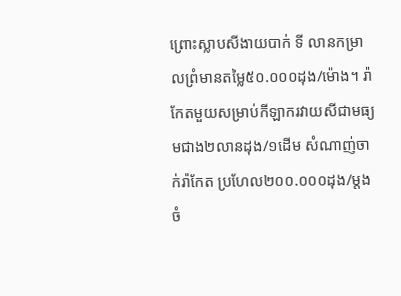ព្រោះស្លាបសីងាយបាក់ ទី លានកម្រាលព្រំមានតម្លៃ៥០.០០០ដុង/ម៉ោង។ រ៉ាកែតមួយសម្រាប់កីឡាករវាយសីជាមធ្យមជាង២លានដុង/១ដើម សំណាញ់ចាក់រ៉ាកែត ប្រហែល២០០.០០០ដុង/ម្ដង ចំ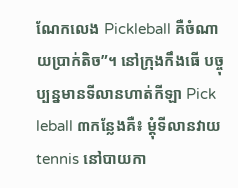ណែកលេង Pickleball គឺចំណាយប្រាក់តិច”។ នៅក្រុងកឹងធើ បច្ចុប្បន្នមានទីលានហាត់កីឡា Pick leball ៣កន្លែងគឺ៖ ម្តុំទីលានវាយ tennis នៅបាយកា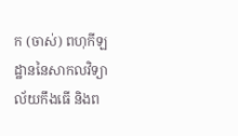ក (ចាស់) ពហុកីឡដ្ឋាននៃសាកលវិទ្យាល័យកឹងធើ និងព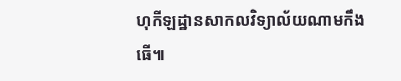ហុកីឡដ្ឋានសាកលវិទ្យាល័យណាមកឹងធើ៕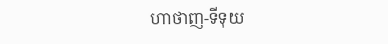ហាថាញ-ទីទុយ